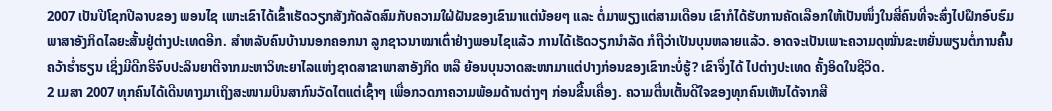2007 ເປັນປີໂຊກປີລາບຂອງ ພອນໄຊ ເພາະເຂົາໄດ້ເຂົ້າເຮັດວຽກສັງກັດລັດສົມກັບຄວາມໃຝ່ຝັນຂອງເຂົາມາແຕ່ນ້ອຍໆ ແລະ ຕໍ່ມາພຽງແຕ່ສາມເດືອນ ເຂົາກໍໄດ້ຮັບການຄັດເລືອກໃຫ້ເປັນໜຶ່ງໃນສີ່ຄົນທີ່ຈະສົ່ງໄປຝຶກອົບຮົມພາສາອັງກິດໄລຍະສັ້ນຢູ່ຕ່າງປະເທດອີກ. ສຳຫລັບຄົນບ້ານນອກຄອກນາ ລູກຊາວນາໝາເຕົ່າຢ່າງພອນໄຊແລ້ວ ການໄດ້ເຮັດວຽກນຳລັດ ກໍຖືວ່າເປັນບຸນຫລາຍແລ້ວ. ອາດຈະເປັນເພາະຄວາມດຸໝັ່ນຂະຫຍັ່ນພຽນຕໍ່ການຄົ້ນຄວ້າຮ່ຳຮຽນ ເຊິ່ງມີດີກຣີຈົບປະລິນຍາຕີຈາກມະຫາວິທະຍາໄລແຫ່ງຊາດສາຂາພາສາອັງກິດ ຫລື ຍ້ອນບຸນວາດສະໜາມາແຕ່ປາງກ່ອນຂອງເຂົາກະບໍ່ຮູ້? ເຂົາຈຶ່ງໄດ້ ໄປຕ່າງປະເທດ ຄັ້ງອິດໃນຊີວິດ.
2 ເມສາ 2007 ທຸກຄົນໄດ້ເດີນທາງມາເຖິງສະໜາມບິນສາກົນວັດໄຕແຕ່ເຊົ້າໆ ເພື່ອກວດກາຄວາມພ້ອມດ້ານຕ່າງໆ ກ່ອນຂື້ນເຄື່ອງ. ຄວາມຕື່ນເຕັ້ນດີໃຈຂອງທຸກຄົນເຫັນໄດ້ຈາກສີ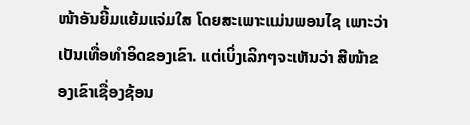ໜ້າອັນຍີ້ມແຍ້ມແຈ່ມໃສ ໂດຍສະເພາະແມ່ນພອນໄຊ ເພາະວ່າເປັນເທື່ອທຳອິດຂອງເຂົາ. ແຕ່ເບິ່ງເລິກໆຈະເຫັນວ່າ ສີໜ້າຂອງເຂົາເຊື່ອງຊ້ອນ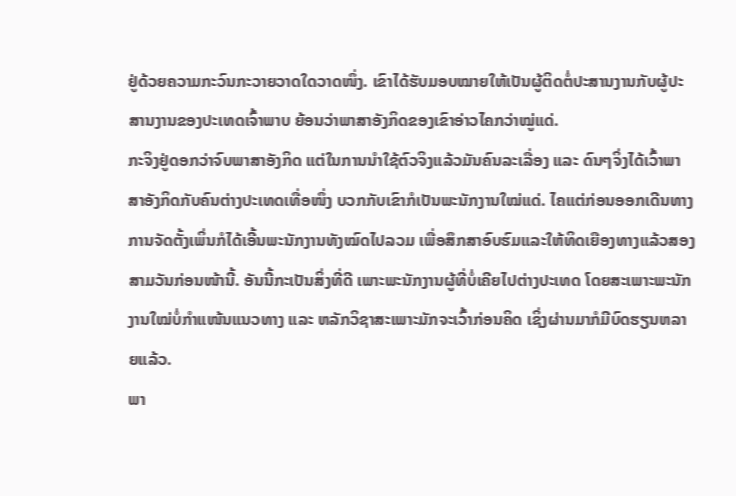ຢູ່ດ້ວຍຄວາມກະວົນກະວາຍວາດໃດວາດໜຶ່ງ. ເຂົາໄດ້ຮັບມອບໝາຍໃຫ້ເປັນຜູ້ຕິດຕໍ່ປະສານງານກັບຜູ້ປະສານງານຂອງປະເທດເຈົ້າພາບ ຍ້ອນວ່າພາສາອັງກິດຂອງເຂົາອ່າວໄຄກວ່າໝູ່ແດ່.
ກະຈິງຢູ່ດອກວ່າຈົບພາສາອັງກິດ ແຕ່ໃນການນຳໃຊ້ຕົວຈິງແລ້ວມັນຄົນລະເລື່ອງ ແລະ ດົນໆຈິ່ງໄດ້ເວົ້າພາສາອັງກິດກັບຄົນຕ່າງປະເທດເທື່ອໜຶ່ງ ບວກກັບເຂົາກໍເປັນພະນັກງານໃໝ່ແດ່. ໄຄແຕ່ກ່ອນອອກເດີນທາງ ການຈັດຕັ້ງເພິ່ນກໍໄດ້ເອີ້ນພະນັກງານທັງໝົດໄປລວມ ເພື່ອສຶກສາອົບຮົມແລະໃຫ້ທິດເຍືອງທາງແລ້ວສອງສາມວັນກ່ອນໜ້ານີ້. ອັນນີ້ກະເປັນສິ່ງທີ່ດີ ເພາະພະນັກງານຜູ້ທີ່ບໍ່ເຄີຍໄປຕ່າງປະເທດ ໂດຍສະເພາະພະນັກງານໃໝ່ບໍ່ກຳແໜ້ນແນວທາງ ແລະ ຫລັກວິຊາສະເພາະມັກຈະເວົ້າກ່ອນຄິດ ເຊິ່ງຜ່ານມາກໍມີບົດຮຽນຫລາຍແລ້ວ.
ພາ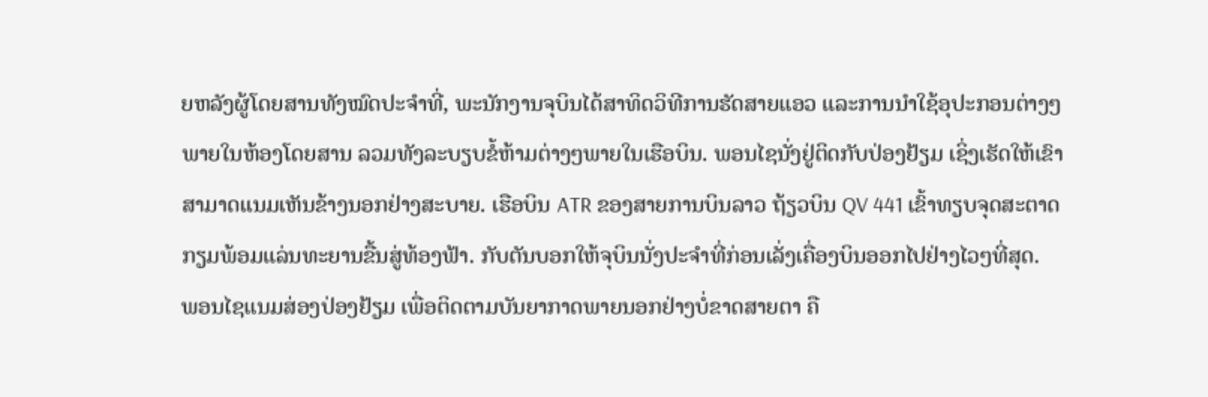ຍຫລັງຜູ້ໂດຍສານທັງໝົດປະຈຳທີ່, ພະນັກງານຈຸບິນໄດ້ສາທິດວິທີການຮັດສາຍແອວ ແລະການນຳໃຊ້ອຸປະກອນຕ່າງໆພາຍໃນຫ້ອງໂດຍສານ ລວມທັງລະບຽບຂໍ້ຫ້າມຕ່າງໆພາຍໃນເຮືອບິນ. ພອນໄຊນັ່ງຢູ່ຕິດກັບປ່ອງຢ້ຽມ ເຊິ່ງເຮັດໃຫ້ເຂົາສາມາດແນມເຫັນຂ້າງນອກຢ່າງສະບາຍ. ເຮືອບິນ ATR ຂອງສາຍການບິນລາວ ຖ້ຽວບິນ QV 441 ເຂົ້າທຽບຈຸດສະຕາດ ກຽມພ້ອມແລ່ນທະຍານຂື້ນສູ່ທ້ອງຟ້າ. ກັບຕັນບອກໃຫ້ຈຸບິນນັ່ງປະຈຳທີ່ກ່ອນເລັ່ງເຄື່ອງບິນອອກໄປຢ່າງໄວໆທີ່ສຸດ.
ພອນໄຊແນມສ່ອງປ່ອງຢ້ຽມ ເພື່ອຕິດຕາມບັນຍາກາດພາຍນອກຢ່າງບໍ່ຂາດສາຍຕາ ຄື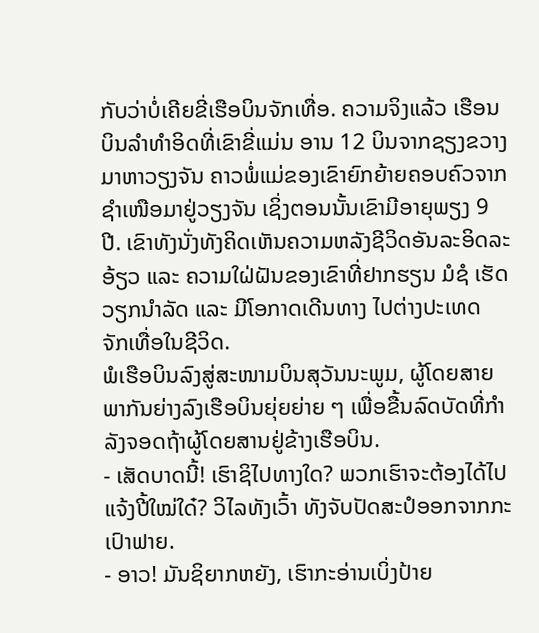ກັບວ່າບໍ່ເຄີຍຂີ່ເຮືອບິນຈັກເທື່ອ. ຄວາມຈິງແລ້ວ ເຮືອນບິນລຳທຳອິດທີ່ເຂົາຂີ່ແມ່ນ ອານ 12 ບິນຈາກຊຽງຂວາງມາຫາວຽງຈັນ ຄາວພໍ່ແມ່ຂອງເຂົາຍົກຍ້າຍຄອບຄົວຈາກຊຳເໜືອມາຢູ່ວຽງຈັນ ເຊິ່ງຕອນນັ້ນເຂົາມີອາຍຸພຽງ 9 ປີ. ເຂົາທັງນັ່ງທັງຄິດເຫັນຄວາມຫລັງຊີວິດອັນລະອິດລະອ້ຽວ ແລະ ຄວາມໃຝ່ຝັນຂອງເຂົາທີ່ຢາກຮຽນ ມໍຊໍ ເຮັດວຽກນຳລັດ ແລະ ມີໂອກາດເດີນທາງ ໄປຕ່າງປະເທດ ຈັກເທື່ອໃນຊີວິດ.
ພໍເຮືອບິນລົງສູ່ສະໜາມບິນສຸວັນນະພູມ, ຜູ້ໂດຍສາຍພາກັນຍ່າງລົງເຮືອບິນຍຸ່ຍຍ່າຍ ໆ ເພື່ອຂື້ນລົດບັດທີ່ກຳລັງຈອດຖ້າຜູ້ໂດຍສານຢູ່ຂ້າງເຮືອບິນ.
- ເສັດບາດນີ້! ເຮົາຊິໄປທາງໃດ? ພວກເຮົາຈະຕ້ອງໄດ້ໄປແຈ້ງປີ້ໃໝ່ໃດ໋? ວິໄລທັງເວົ້າ ທັງຈັບປັດສະປໍອອກຈາກກະເປົາຟາຍ.
- ອາວ! ມັນຊິຍາກຫຍັງ, ເຮົາກະອ່ານເບິ່ງປ້າຍ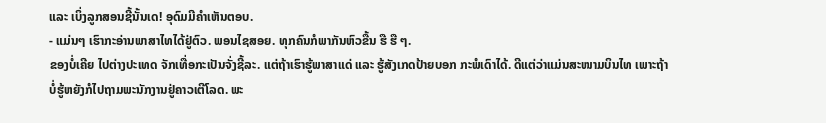ແລະ ເບິ່ງລູກສອນຊີ້ນັ້ນເດ! ອຸດົມມີຄຳເຫັນຕອບ.
- ແມ່ນໆ ເຮົາກະອ່ານພາສາໄທໄດ້ຢູ່ຕົວ. ພອນໄຊສອຍ. ທຸກຄົນກໍພາກັນຫົວຂື້ນ ຮື ຮື ໆ.
ຂອງບໍ່ເຄີຍ ໄປຕ່າງປະເທດ ຈັກເທື່ອກະເປັນຈັ່ງຊີ້ລະ. ແຕ່ຖ້າເຮົາຮູ້ພາສາແດ່ ແລະ ຮູ້ສັງເກດປ້າຍບອກ ກະພໍເດົາໄດ້. ດີແຕ່ວ່າແມ່ນສະໜາມບິນໄທ ເພາະຖ້າບໍ່ຮູ້ຫຍັງກໍໄປຖາມພະນັກງານຢູ່ຄາວເຕີໂລດ. ພະ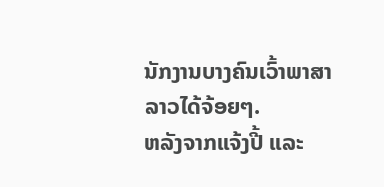ນັກງານບາງຄົນເວົ້າພາສາລາວໄດ້ຈ້ອຍໆ.
ຫລັງຈາກແຈ້ງປີ້ ແລະ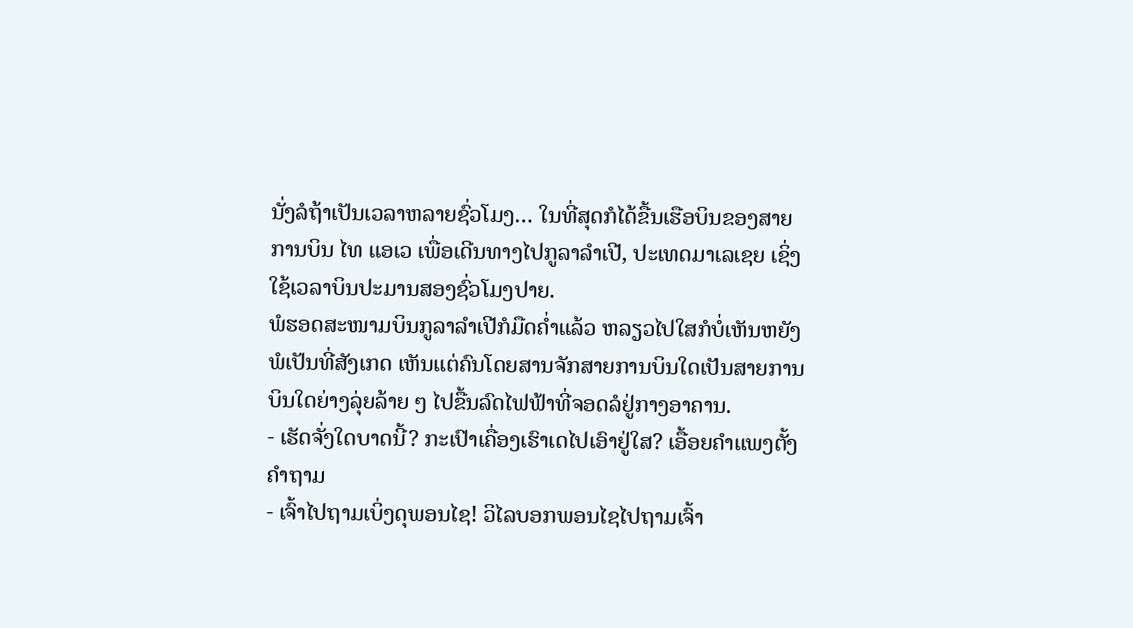ນັ່ງລໍຖ້າເປັນເວລາຫລາຍຊົ່ວໂມງ… ໃນທີ່ສຸດກໍໄດ້ຂື້ນເຮືອບິນຂອງສາຍການບິນ ໄທ ແອເວ ເພື່ອເດີນທາງໄປກູລາລຳເປີ, ປະເທດມາເລເຊຍ ເຊິ່ງໃຊ້ເວລາບິນປະມານສອງຊົ່ວໂມງປາຍ.
ພໍຮອດສະໜາມບິນກູລາລຳເປີກໍມືດຄ່ຳແລ້ວ ຫລຽວໄປໃສກໍບໍ່ເຫັນຫຍັງພໍເປັນທີ່ສັງເກດ ເຫັນແຕ່ຄົນໂດຍສານຈັກສາຍການບິນໃດເປັນສາຍການບິນໃດຍ່າງລຸ່ຍລ້າຍ ໆ ໄປຂື້ນລົດໄຟຟ້າທີ່ຈອດລໍຢູ່ກາງອາຄານ.
- ເຮັດຈັ່ງໃດບາດນີ້? ກະເປົາເຄື່ອງເຮົາເດໄປເອົາຢູ່ໃສ? ເອື້ອຍຄຳແພງຕັ້ງຄຳຖາມ
- ເຈົ້າໄປຖາມເບິ່ງດຸພອນໄຊ! ວິໄລບອກພອນໄຊໄປຖາມເຈົ້າ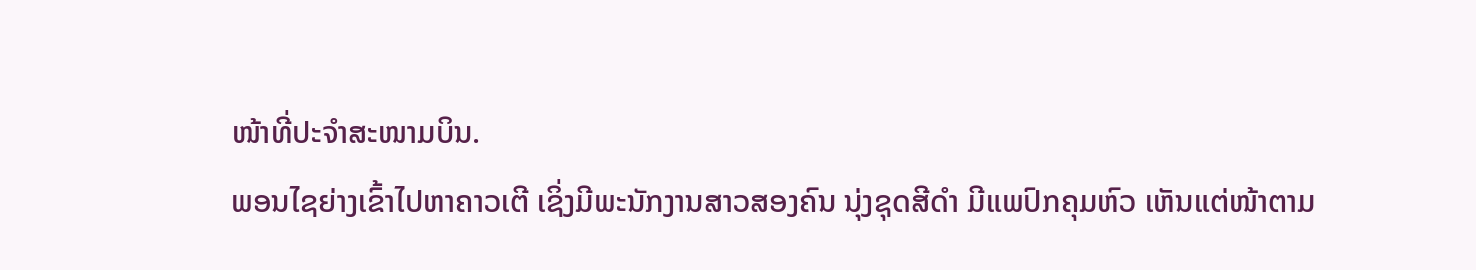ໜ້າທີ່ປະຈຳສະໜາມບິນ.
ພອນໄຊຍ່າງເຂົ້າໄປຫາຄາວເຕີ ເຊິ່ງມີພະນັກງານສາວສອງຄົນ ນຸ່ງຊຸດສີດຳ ມີແພປົກຄຸມຫົວ ເຫັນແຕ່ໜ້າຕາມ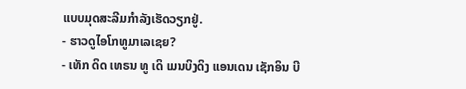ແບບມຸດສະລີມກຳລັງເຮັດວຽກຢູ່.
- ຮາວດູໄອໂກທູມາເລເຊຍ?
- ເທັກ ດິດ ເທຣນ ທູ ເດິ ເມນບິງດິງ ແອນເດນ ເຊັກອິນ ບີ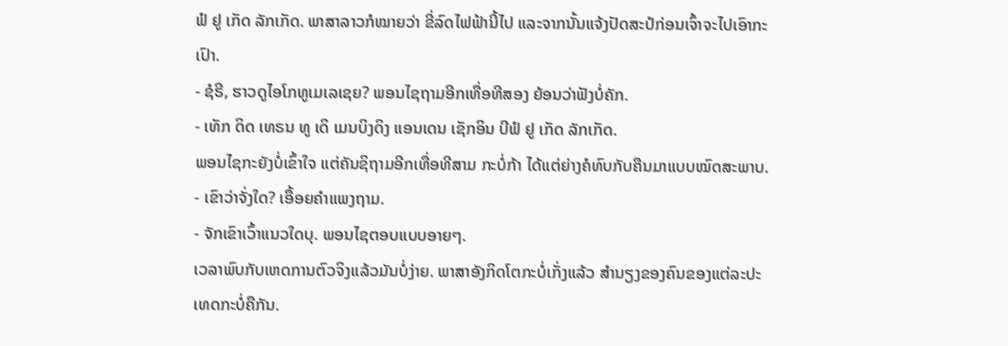ຟໍ ຢູ ເກັດ ລັກເກັດ. ພາສາລາວກໍໝາຍວ່າ ຂີ່ລົດໄຟຟ້ານີ້ໄປ ແລະຈາກນັ້ນແຈ້ງປັດສະປໍກ່ອນເຈົ້າຈະໄປເອົາກະເປົາ.
- ຊໍຣີ, ຮາວດູໄອໂກທູເມເລເຊຍ? ພອນໄຊຖາມອີກເທື່ອທີສອງ ຍ້ອນວ່າຟັງບໍ່ຄັກ.
- ເທັກ ດິດ ເທຣນ ທູ ເດິ ເມນບິງດິງ ແອນເດນ ເຊັກອິນ ບີຟໍ ຢູ ເກັດ ລັກເກັດ.
ພອນໄຊກະຍັງບໍ່ເຂົ້າໃຈ ແຕ່ຄັນຊິຖາມອີກເທື່ອທີສາມ ກະບໍ່ກ້າ ໄດ້ແຕ່ຍ່າງຄໍທົບກັບຄືນມາແບບໝົດສະພາບ.
- ເຂົາວ່າຈັ່ງໃດ? ເອື້ອຍຄຳແພງຖາມ.
- ຈັກເຂົາເວົ້າແນວໃດບຸ. ພອນໄຊຕອບແບບອາຍໆ.
ເວລາພົບກັບເຫດການຕົວຈິງແລ້ວມັນບໍ່ງ່າຍ. ພາສາອັງກິດໂຕກະບໍ່ເກັ່ງແລ້ວ ສຳນຽງຂອງຄົນຂອງແຕ່ລະປະເທດກະບໍ່ຄືກັນ.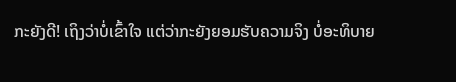ກະຍັງດີ! ເຖິງວ່າບໍ່ເຂົ້າໃຈ ແຕ່ວ່າກະຍັງຍອມຮັບຄວາມຈິງ ບໍ່ອະທິບາຍ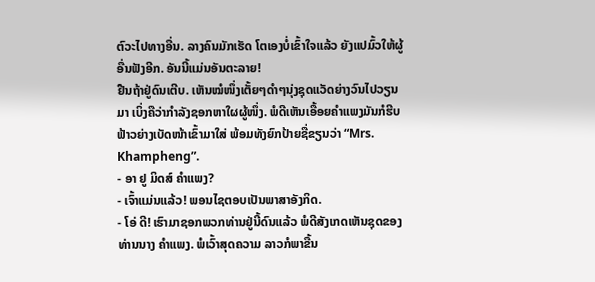ຕົວະໄປທາງອື່ນ. ລາງຄົນມັກເຮັດ ໂຕເອງບໍ່ເຂົ້າໃຈແລ້ວ ຍັງແປມົ້ວໃຫ້ຜູ້ອື່ນຟັງອີກ. ອັນນີ້ແມ່ນອັນຕະລາຍ!
ຢືນຖ້າຢູ່ດົນເຕີບ. ເຫັນໝໍໜຶ່ງເຕັ້ຍໆດຳໆນຸ່ງຊຸດແວັດຍ່າງວົນໄປວຽນມາ ເບິ່ງຄືວ່າກຳລັງຊອກຫາໃຜຜູ້ໜຶ່ງ. ພໍດີເຫັນເອື້ອຍຄຳແພງມັນກໍຮີບຟ້າວຍ່າງເບັດໜ້າເຂົ້າມາໃສ່ ພ້ອມທັງຍົກປ້າຍຊື່ຂຽນວ່າ “Mrs. Khampheng”.
- ອາ ຢູ ມິດສ໌ ຄຳແພງ?
- ເຈົ້າແມ່ນແລ້ວ! ພອນໄຊຕອບເປັນພາສາອັງກິດ.
- ໂອ່ ດີ! ເຮົາມາຊອກພວກທ່ານຢູ່ນີ້ດົນແລ້ວ ພໍດີສັງເກດເຫັນຊຸດຂອງທ່ານນາງ ຄຳແພງ. ພໍເວົ້າສຸດຄວາມ ລາວກໍພາຂື້ນ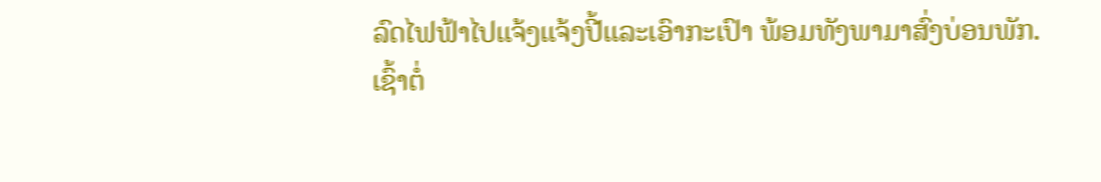ລົດໄຟຟ້າໄປແຈ້ງແຈ້ງປີ້ແລະເອົາກະເປົາ ພ້ອມທັງພາມາສົ່ງບ່ອນພັກ.
ເຊົ້າຕໍ່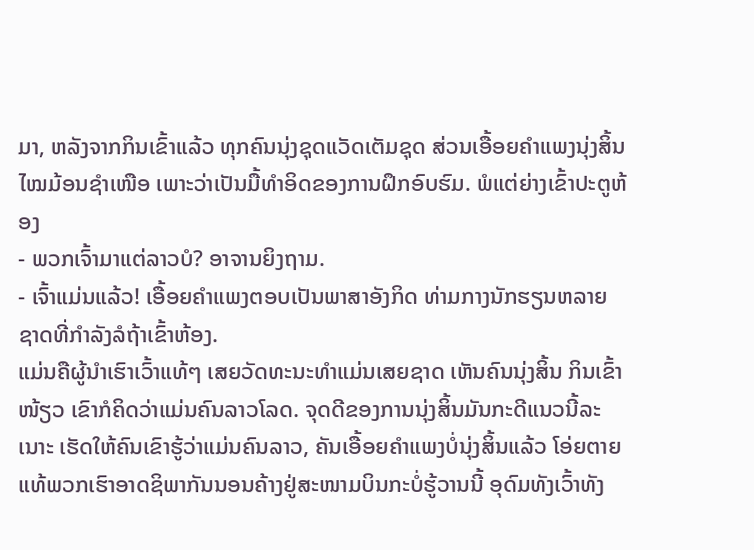ມາ, ຫລັງຈາກກິນເຂົ້າແລ້ວ ທຸກຄົນນຸ່ງຊຸດແວັດເຕັມຊຸດ ສ່ວນເອື້ອຍຄຳແພງນຸ່ງສິ້ນໄໝມ້ອນຊຳເໜືອ ເພາະວ່າເປັນມື້ທຳອິດຂອງການຝຶກອົບຮົມ. ພໍແຕ່ຍ່າງເຂົ້າປະຕູຫ້ອງ
- ພວກເຈົ້າມາແຕ່ລາວບໍ? ອາຈານຍິງຖາມ.
- ເຈົ້າແມ່ນແລ້ວ! ເອື້ອຍຄຳແພງຕອບເປັນພາສາອັງກິດ ທ່າມກາງນັກຮຽນຫລາຍຊາດທີ່ກຳລັງລໍຖ້າເຂົ້າຫ້ອງ.
ແມ່ນຄືຜູ້ນຳເຮົາເວົ້າແທ້ໆ ເສຍວັດທະນະທຳແມ່ນເສຍຊາດ ເຫັນຄົນນຸ່ງສິ້ນ ກິນເຂົ້າໜ້ຽວ ເຂົາກໍຄິດວ່າແມ່ນຄົນລາວໂລດ. ຈຸດດີຂອງການນຸ່ງສິ້ນມັນກະດີແນວນີ້ລະເນາະ ເຮັດໃຫ້ຄົນເຂົາຮູ້ວ່າແມ່ນຄົນລາວ, ຄັນເອື້ອຍຄຳແພງບໍ່ນຸ່ງສິ້ນແລ້ວ ໂອ່ຍຕາຍແທ້ພວກເຮົາອາດຊິພາກັນນອນຄ້າງຢູ່ສະໜາມບິນກະບໍ່ຮູ້ວານນີ້ ອຸດົມທັງເວົ້າທັງ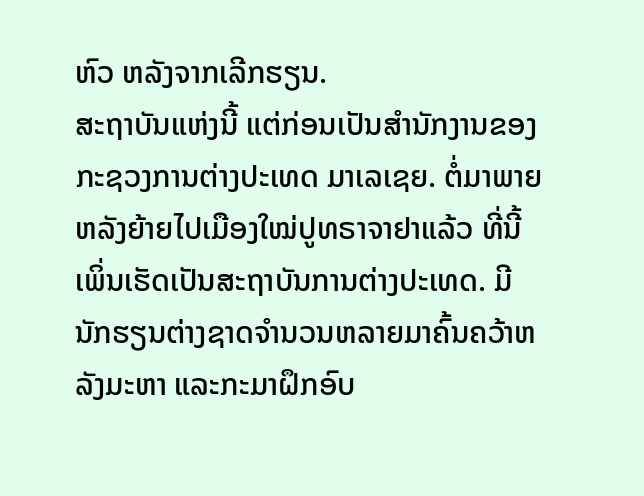ຫົວ ຫລັງຈາກເລີກຮຽນ.
ສະຖາບັນແຫ່ງນີ້ ແຕ່ກ່ອນເປັນສຳນັກງານຂອງກະຊວງການຕ່າງປະເທດ ມາເລເຊຍ. ຕໍ່ມາພາຍຫລັງຍ້າຍໄປເມືອງໃໝ່ປູທຣາຈາຢາແລ້ວ ທີ່ນີ້ເພິ່ນເຮັດເປັນສະຖາບັນການຕ່າງປະເທດ. ມີນັກຮຽນຕ່າງຊາດຈຳນວນຫລາຍມາຄົ້ນຄວ້າຫລັງມະຫາ ແລະກະມາຝຶກອົບ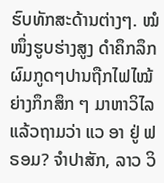ຮົບທັກສະດ້ານຕ່າງໆ. ໝໍໜຶ່ງຮູບຮ່າງສູງ ດຳຄຶກລຶກ ຜົມກູດໆປານຖືກໄຟໄໝ້ ຍ່າງກຶກສຶກ ໆ ມາຫາວິໄລແລ້ວຖາມວ່າ ແວ ອາ ຢູ່ ຟຣອມ? ຈຳປາສັກ, ລາວ ວິ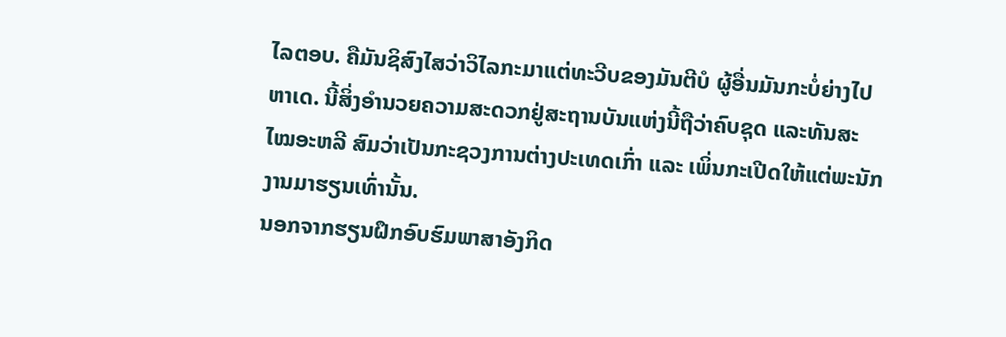ໄລຕອບ. ຄືມັນຊິສົງໄສວ່າວິໄລກະມາແຕ່ທະວີບຂອງມັນຕີບໍ ຜູ້ອື່ນມັນກະບໍ່ຍ່າງໄປຫາເດ. ນີ້ສິ່ງອຳນວຍຄວາມສະດວກຢູ່ສະຖານບັນແຫ່ງນີ້ຖືວ່າຄົບຊຸດ ແລະທັນສະໄໝອະຫລີ ສົມວ່າເປັນກະຊວງການຕ່າງປະເທດເກົ່າ ແລະ ເພິ່ນກະເປີດໃຫ້ແຕ່ພະນັກງານມາຮຽນເທົ່ານັ້ນ.
ນອກຈາກຮຽນຝຶກອົບຮົມພາສາອັງກິດ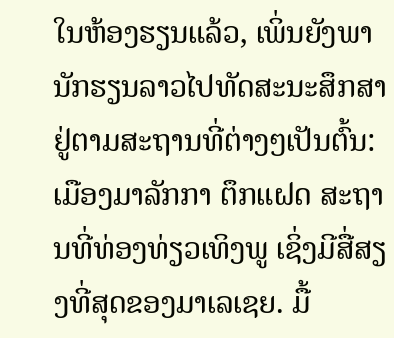ໃນຫ້ອງຮຽນແລ້ວ, ເພິ່ນຍັງພານັກຮຽນລາວໄປທັດສະນະສຶກສາຢູ່ຕາມສະຖານທີ່ຕ່າງໆເປັນຕົ້ນ: ເມືອງມາລັກກາ ຕຶກແຝດ ສະຖານທີ່ທ່ອງທ່ຽວເທິງພູ ເຊິ່ງມີສື່ສຽງທີ່ສຸດຂອງມາເລເຊຍ. ມື້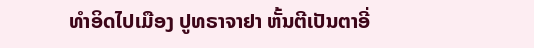ທຳອິດໄປເມືອງ ປູທຣາຈາຢາ ຫັ້ນຕີເປັນຕາອີ່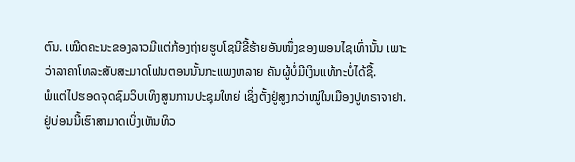ຕົນ. ເໝີດຄະນະຂອງລາວມີແຕ່ກ້ອງຖ່າຍຮູບໂຊນີຂີ້ຮ້າຍອັນໜຶ່ງຂອງພອນໄຊເທົ່ານັ້ນ ເພາະວ່າລາຄາໂທລະສັບສະມາດໂຟນຕອນນັ້ນກະແພງຫລາຍ ຄັນຜູ້ບໍ່ມີເງິນແທ້ກະບໍ່ໄດ້ຊື້.
ພໍແຕ່ໄປຮອດຈຸດຊົມວິບເທິງສູນການປະຊຸມໃຫຍ່ ເຊິ່ງຕັ້ງຢູ່ສູງກວ່າໝູ່ໃນເມືອງປູທຣາຈາຢາ. ຢູ່ບ່ອນນີ້ເຮົາສາມາດເບິ່ງເຫັນທິວ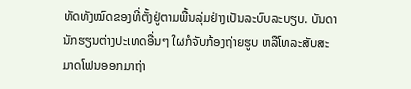ທັດທັງໝົດຂອງທີ່ຕັ້ງຢູ່ຕາມພື້ນລຸ່ມຢ່າງເປັນລະບົບລະບຽບ. ບັນດານັກຮຽນຕ່າງປະເທດອື່ນໆ ໃຜກໍຈັບກ້ອງຖ່າຍຮູບ ຫລືໂທລະສັບສະມາດໂຟນອອກມາຖ່າ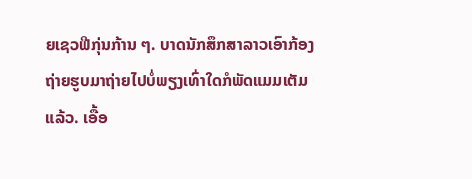ຍເຊວຟີກຸ່ນກ້ານ ໆ. ບາດນັກສຶກສາລາວເອົາກ້ອງຖ່າຍຮູບມາຖ່າຍໄປບໍ່ພຽງເທົ່າໃດກໍພັດແມມເຕັມແລ້ວ. ເອື້ອ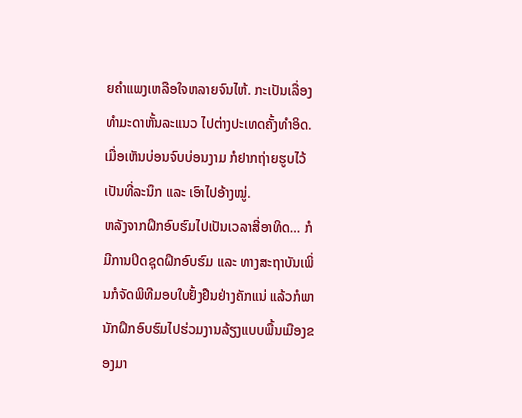ຍຄຳແພງເຫລືອໃຈຫລາຍຈົນໄຫ້. ກະເປັນເລື່ອງທຳມະດາຫັ້ນລະແນວ ໄປຕ່າງປະເທດຄັ້ງທຳອິດ. ເມື່ອເຫັນບ່ອນຈົບບ່ອນງາມ ກໍຢາກຖ່າຍຮູບໄວ້ເປັນທີ່ລະນຶກ ແລະ ເອົາໄປອ້າງໝູ່.
ຫລັງຈາກຝຶກອົບຮົມໄປເປັນເວລາສີ່ອາທິດ… ກໍມີການປິດຊຸດຝຶກອົບຮົມ ແລະ ທາງສະຖາບັນເພິ່ນກໍຈັດພິທີມອບໃບຢັ້ງຢືນຢ່າງຄັກແນ່ ແລ້ວກໍພານັກຝຶກອົບຮົມໄປຮ່ວມງານລ້ຽງແບບພື້ນເມືອງຂອງມາ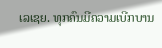ເລເຊຍ. ທຸກຄົນມີຄວາມເບີກບານ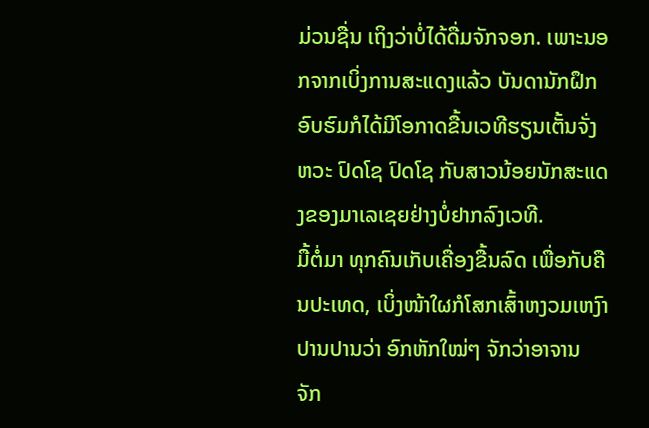ມ່ວນຊື່ນ ເຖິງວ່າບໍ່ໄດ້ດື່ມຈັກຈອກ. ເພາະນອກຈາກເບິ່ງການສະແດງແລ້ວ ບັນດານັກຝຶກອົບຮົມກໍໄດ້ມີໂອກາດຂື້ນເວທີຮຽນເຕັ້ນຈັ່ງຫວະ ປົດໂຊ ປົດໂຊ ກັບສາວນ້ອຍນັກສະແດງຂອງມາເລເຊຍຢ່າງບໍ່ຢາກລົງເວທີ.
ມື້ຕໍ່ມາ ທຸກຄົນເກັບເຄື່ອງຂື້ນລົດ ເພື່ອກັບຄືນປະເທດ, ເບິ່ງໜ້າໃຜກໍໂສກເສົ້າຫງວມເຫງົາປານປານວ່າ ອົກຫັກໃໝ່ໆ ຈັກວ່າອາຈານ ຈັກ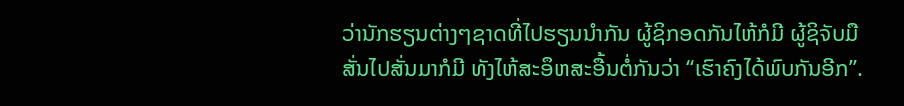ວ່ານັກຮຽນຕ່າງໆຊາດທີ່ໄປຮຽນນຳກັນ ຜູ້ຊິກອດກັນໄຫ້ກໍມີ ຜູ້ຊິຈັບມືສັ່ນໄປສັ່ນມາກໍມີ ທັງໄຫ້ສະອຶຫສະອື້ນຕໍ່ກັນວ່າ “ເຮົາຄົງໄດ້ພົບກັນອີກ”.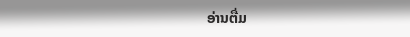ອ່ານຕື່ມ